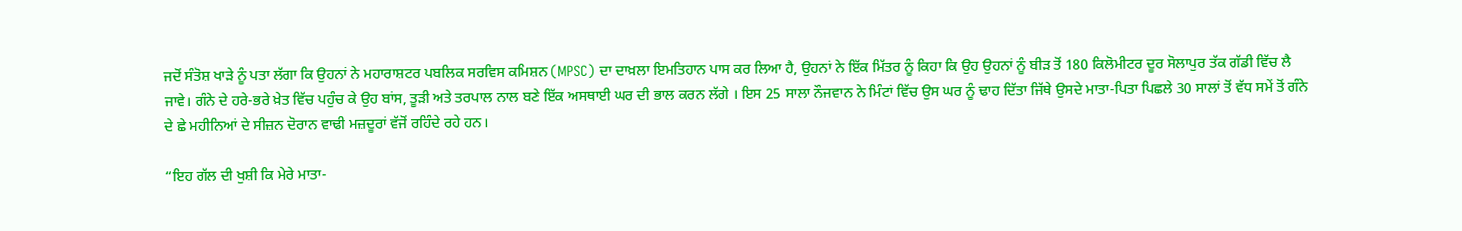ਜਦੋਂ ਸੰਤੋਸ਼ ਖਾੜੇ ਨੂੰ ਪਤਾ ਲੱਗਾ ਕਿ ਉਹਨਾਂ ਨੇ ਮਹਾਰਾਸ਼ਟਰ ਪਬਲਿਕ ਸਰਵਿਸ ਕਮਿਸ਼ਨ (MPSC) ਦਾ ਦਾਖ਼ਲਾ ਇਮਤਿਹਾਨ ਪਾਸ ਕਰ ਲਿਆ ਹੈ, ਉਹਨਾਂ ਨੇ ਇੱਕ ਮਿੱਤਰ ਨੂੰ ਕਿਹਾ ਕਿ ਉਹ ਉਹਨਾਂ ਨੂੰ ਬੀੜ ਤੋਂ 180 ਕਿਲੋਮੀਟਰ ਦੂਰ ਸੋਲਾਪੁਰ ਤੱਕ ਗੱਡੀ ਵਿੱਚ ਲੈ ਜਾਵੇ। ਗੰਨੇ ਦੇ ਹਰੇ-ਭਰੇ ਖ਼ੇਤ ਵਿੱਚ ਪਹੁੰਚ ਕੇ ਉਹ ਬਾਂਸ, ਤੂੜੀ ਅਤੇ ਤਰਪਾਲ ਨਾਲ ਬਣੇ ਇੱਕ ਅਸਥਾਈ ਘਰ ਦੀ ਭਾਲ ਕਰਨ ਲੱਗੇ । ਇਸ 25 ਸਾਲਾ ਨੌਜਵਾਨ ਨੇ ਮਿੰਟਾਂ ਵਿੱਚ ਉਸ ਘਰ ਨੂੰ ਢਾਹ ਦਿੱਤਾ ਜਿੱਥੇ ਉਸਦੇ ਮਾਤਾ-ਪਿਤਾ ਪਿਛਲੇ 30 ਸਾਲਾਂ ਤੋਂ ਵੱਧ ਸਮੇਂ ਤੋਂ ਗੰਨੇ ਦੇ ਛੇ ਮਹੀਨਿਆਂ ਦੇ ਸੀਜ਼ਨ ਦੋਰਾਨ ਵਾਢੀ ਮਜ਼ਦੂਰਾਂ ਵੱਜੋਂ ਰਹਿੰਦੇ ਰਹੇ ਹਨ।

“ਇਹ ਗੱਲ ਦੀ ਖੁਸ਼ੀ ਕਿ ਮੇਰੇ ਮਾਤਾ-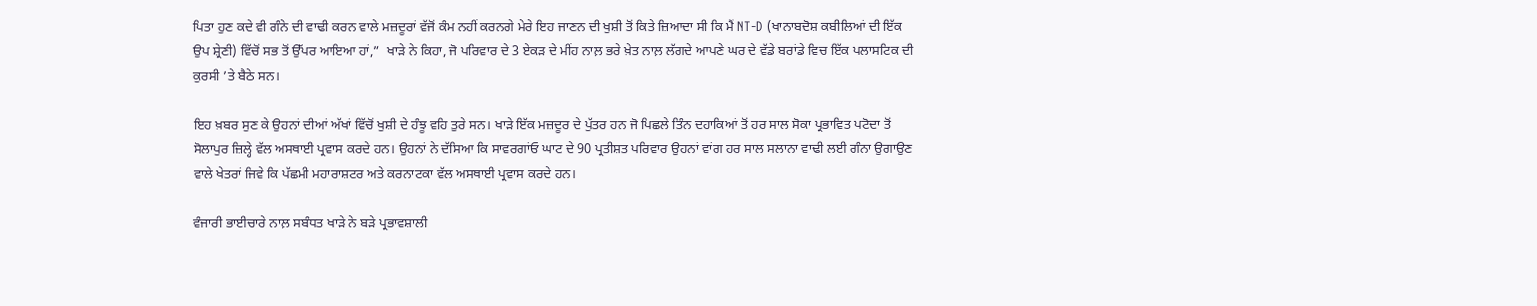ਪਿਤਾ ਹੁਣ ਕਦੇ ਵੀ ਗੰਨੇ ਦੀ ਵਾਢੀ ਕਰਨ ਵਾਲੇ ਮਜ਼ਦੂਰਾਂ ਵੱਜੋਂ ਕੰਮ ਨਹੀਂ ਕਰਨਗੇ ਮੇਰੇ ਇਹ ਜਾਣਨ ਦੀ ਖੁਸ਼ੀ ਤੋਂ ਕਿਤੇ ਜ਼ਿਆਦਾ ਸੀ ਕਿ ਮੈਂ NT-D (ਖਾਨਾਬਦੋਸ਼ ਕਬੀਲਿਆਂ ਦੀ ਇੱਕ ਉਪ ਸ਼੍ਰੇਣੀ) ਵਿੱਚੋਂ ਸਭ ਤੋਂ ਉੱਪਰ ਆਇਆ ਹਾਂ,”  ਖਾੜੇ ਨੇ ਕਿਹਾ, ਜੋ ਪਰਿਵਾਰ ਦੇ 3 ਏਕੜ ਦੇ ਮੀਂਹ ਨਾਲ਼ ਭਰੇ ਖ਼ੇਤ ਨਾਲ਼ ਲੱਗਦੇ ਆਪਣੇ ਘਰ ਦੇ ਵੱਡੇ ਬਰਾਂਡੇ ਵਿਚ ਇੱਕ ਪਲਾਸਟਿਕ ਦੀ ਕੁਰਸੀ ’ਤੇ ਬੈਠੇ ਸਨ।

ਇਹ ਖ਼ਬਰ ਸੁਣ ਕੇ ਉਹਨਾਂ ਦੀਆਂ ਅੱਖਾਂ ਵਿੱਚੋਂ ਖੁਸ਼ੀ ਦੇ ਹੰਝੂ ਵਹਿ ਤੁਰੇ ਸਨ। ਖਾੜੇ ਇੱਕ ਮਜ਼ਦੂਰ ਦੇ ਪੁੱਤਰ ਹਨ ਜੋ ਪਿਛਲੇ ਤਿੰਨ ਦਹਾਕਿਆਂ ਤੋਂ ਹਰ ਸਾਲ ਸੋਕਾ ਪ੍ਰਭਾਵਿਤ ਪਟੋਦਾ ਤੋਂ ਸੋਲਾਪੁਰ ਜ਼ਿਲ੍ਹੇ ਵੱਲ ਅਸਥਾਈ ਪ੍ਰਵਾਸ ਕਰਦੇ ਹਨ। ਉਹਨਾਂ ਨੇ ਦੱਸਿਆ ਕਿ ਸਾਵਰਗਾਂਓ ਘਾਟ ਦੇ 90 ਪ੍ਰਤੀਸ਼ਤ ਪਰਿਵਾਰ ਉਹਨਾਂ ਵਾਂਗ ਹਰ ਸਾਲ ਸਲਾਨਾ ਵਾਢੀ ਲਈ ਗੰਨਾ ਉਗਾਉਣ ਵਾਲੇ ਖੇਤਰਾਂ ਜਿਵੇ ਕਿ ਪੱਛਮੀ ਮਹਾਰਾਸ਼ਟਰ ਅਤੇ ਕਰਨਾਟਕਾ ਵੱਲ ਅਸਥਾਈ ਪ੍ਰਵਾਸ ਕਰਦੇ ਹਨ।

ਵੰਜਾਰੀ ਭਾਈਚਾਰੇ ਨਾਲ਼ ਸਬੰਧਤ ਖਾੜੇ ਨੇ ਬੜੇ ਪ੍ਰਭਾਵਸ਼ਾਲੀ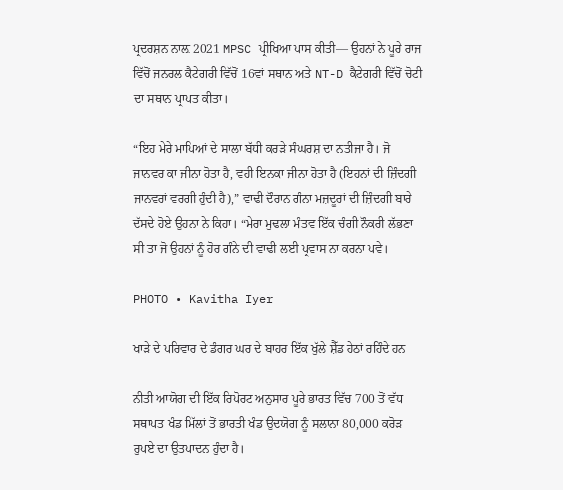ਪ੍ਰਦਰਸ਼ਨ ਨਾਲ਼ 2021 MPSC ਪ੍ਰੀਖਿਆ ਪਾਸ ਕੀਤੀ— ਉਹਨਾਂ ਨੇ ਪੂਰੇ ਰਾਜ ਵਿੱਚੋਂ ਜਨਰਲ ਕੈਟੇਗਰੀ ਵਿੱਚੋਂ 16ਵਾਂ ਸਥਾਨ ਅਤੇ NT-D ਕੈਟੇਗਰੀ ਵਿੱਚੋਂ ਚੋਟੀ ਦਾ ਸਥਾਨ ਪ੍ਰਾਪਤ ਕੀਤਾ।

“ਇਹ ਮੇਰੇ ਮਾਪਿਆਂ ਦੇ ਸਾਲਾ ਬੱਧੀ ਕਰੜੇ ਸੰਘਰਸ਼ ਦਾ ਨਤੀਜਾ ਹੈ। ਜੋ ਜਾਨਵਰ ਕਾ ਜੀਨਾ ਹੋਤਾ ਹੈ, ਵਹੀ ਇਨਕਾ ਜੀਨਾ ਹੋਤਾ ਹੈ (ਇਹਨਾਂ ਦੀ ਜ਼ਿੰਦਗੀ ਜਾਨਵਰਾਂ ਵਰਗੀ ਹੁੰਦੀ ਹੈ),” ਵਾਢੀ ਦੌਰਾਨ ਗੰਨਾ ਮਜ਼ਦੂਰਾਂ ਦੀ ਜ਼ਿੰਦਗੀ ਬਾਰੇ ਦੱਸਦੇ ਹੋਏ ਉਹਨਾ ਨੇ ਕਿਹਾ। “ਮੇਰਾ ਮੁਢਲਾ ਮੰਤਵ ਇੱਕ ਚੰਗੀ ਨੌਕਰੀ ਲੱਭਣਾ ਸੀ ਤਾ ਜੋ ਉਹਨਾਂ ਨੂੰ ਹੋਰ ਗੰਨੇ ਦੀ ਵਾਢੀ ਲਈ ਪ੍ਰਵਾਸ ਨਾ ਕਰਨਾ ਪਵੇ।

PHOTO • Kavitha Iyer

ਖਾੜੇ ਦੇ ਪਰਿਵਾਰ ਦੇ ਡੰਗਰ ਘਰ ਦੇ ਬਾਹਰ ਇੱਕ ਖੁੱਲੇ ਸ਼ੈੱਡ ਹੇਠਾਂ ਰਹਿੰਦੇ ਹਨ

ਨੀਤੀ ਆਯੋਗ ਦੀ ਇੱਕ ਰਿਪੋਰਟ ਅਨੁਸਾਰ ਪੂਰੇ ਭਾਰਤ ਵਿੱਚ 700 ਤੋਂ ਵੱਧ ਸਥਾਪਤ ਖੰਡ ਮਿੱਲਾਂ ਤੋਂ ਭਾਰਤੀ ਖੰਡ ਉਦਯੋਗ ਨੂੰ ਸਲਾਨਾ 80,000 ਕਰੋੜ ਰੁਪਏ ਦਾ ਉਤਪਾਦਨ ਹੁੰਦਾ ਹੈ।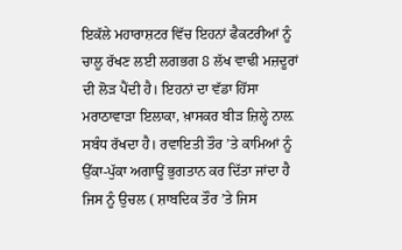ਇਕੱਲੇ ਮਹਾਰਾਸ਼ਟਰ ਵਿੱਚ ਇਹਨਾਂ ਫੈਕਟਰੀਆਂ ਨੂੰ ਚਾਲੂ ਰੱਖਣ ਲਈ ਲਗਭਗ 8 ਲੱਖ ਵਾਢੀ ਮਜ਼ਦੂਰਾਂ ਦੀ ਲੋੜ ਪੈਂਦੀ ਹੈ। ਇਹਨਾਂ ਦਾ ਵੱਡਾ ਹਿੱਸਾ ਮਰਾਠਾਵਾੜਾ ਇਲਾਕਾ, ਖ਼ਾਸਕਰ ਬੀੜ ਜ਼ਿਲ੍ਹੇ ਨਾਲ਼ ਸਬੰਧ ਰੱਖਦਾ ਹੈ। ਰਵਾਇਤੀ ਤੌਰ ’ਤੇ ਕਾਮਿਆਂ ਨੂੰ ਉੱਕਾ-ਪੁੱਕਾ ਅਗਾਊਂ ਭੁਗਤਾਨ ਕਰ ਦਿੱਤਾ ਜਾਂਦਾ ਹੈ ਜਿਸ ਨੂੰ ਉਚਲ ( ਸ਼ਾਬਦਿਕ ਤੌਰ ’ਤੇ ਜਿਸ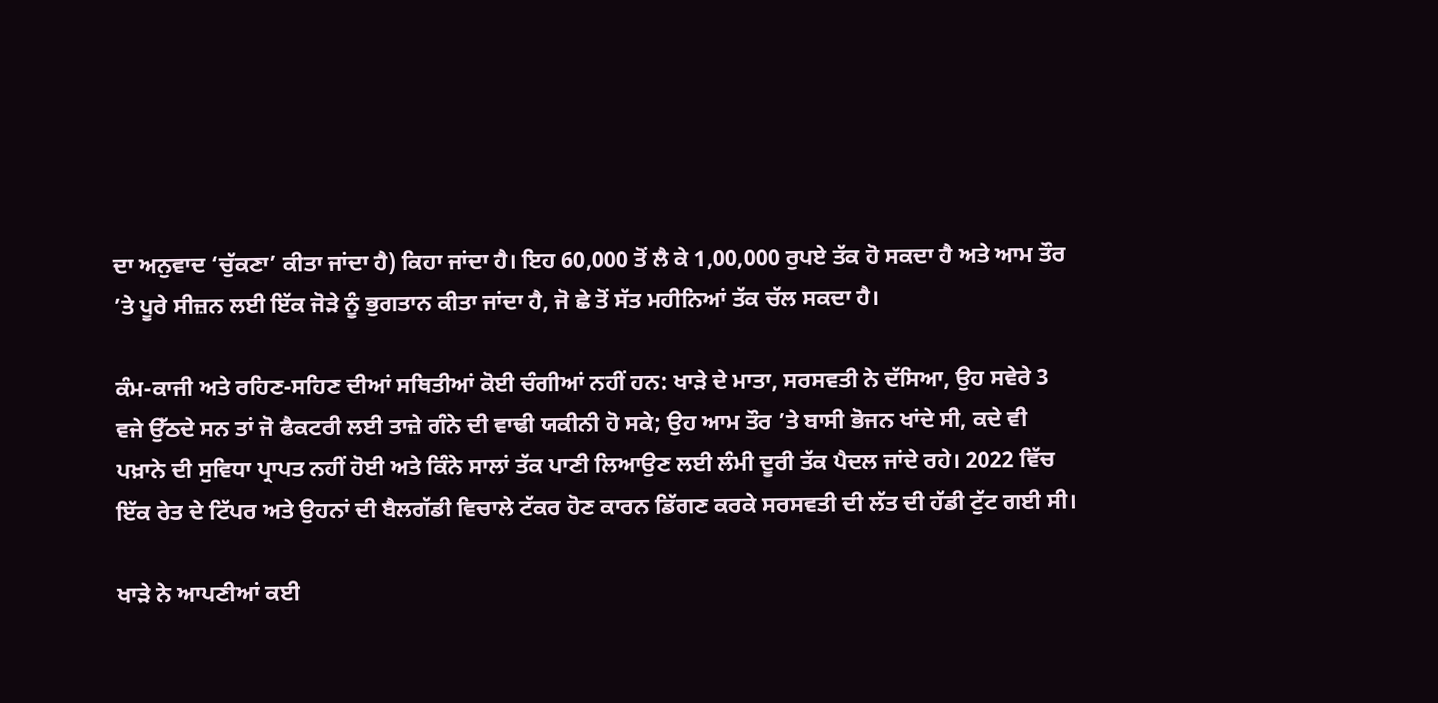ਦਾ ਅਨੁਵਾਦ ‘ਚੁੱਕਣਾ’ ਕੀਤਾ ਜਾਂਦਾ ਹੈ) ਕਿਹਾ ਜਾਂਦਾ ਹੈ। ਇਹ 60,000 ਤੋਂ ਲੈ ਕੇ 1,00,000 ਰੁਪਏ ਤੱਕ ਹੋ ਸਕਦਾ ਹੈ ਅਤੇ ਆਮ ਤੌਰ ’ਤੇ ਪੂਰੇ ਸੀਜ਼ਨ ਲਈ ਇੱਕ ਜੋੜੇ ਨੂੰ ਭੁਗਤਾਨ ਕੀਤਾ ਜਾਂਦਾ ਹੈ, ਜੋ ਛੇ ਤੋਂ ਸੱਤ ਮਹੀਨਿਆਂ ਤੱਕ ਚੱਲ ਸਕਦਾ ਹੈ।

ਕੰਮ-ਕਾਜੀ ਅਤੇ ਰਹਿਣ-ਸਹਿਣ ਦੀਆਂ ਸਥਿਤੀਆਂ ਕੋਈ ਚੰਗੀਆਂ ਨਹੀਂ ਹਨ: ਖਾੜੇ ਦੇ ਮਾਤਾ, ਸਰਸਵਤੀ ਨੇ ਦੱਸਿਆ, ਉਹ ਸਵੇਰੇ 3 ਵਜੇ ਉੱਠਦੇ ਸਨ ਤਾਂ ਜੋ ਫੈਕਟਰੀ ਲਈ ਤਾਜ਼ੇ ਗੰਨੇ ਦੀ ਵਾਢੀ ਯਕੀਨੀ ਹੋ ਸਕੇ; ਉਹ ਆਮ ਤੌਰ ’ਤੇ ਬਾਸੀ ਭੋਜਨ ਖਾਂਦੇ ਸੀ, ਕਦੇ ਵੀ ਪਖ਼ਾਨੇ ਦੀ ਸੁਵਿਧਾ ਪ੍ਰਾਪਤ ਨਹੀਂ ਹੋਈ ਅਤੇ ਕਿੰਨੇ ਸਾਲਾਂ ਤੱਕ ਪਾਣੀ ਲਿਆਉਣ ਲਈ ਲੰਮੀ ਦੂਰੀ ਤੱਕ ਪੈਦਲ ਜਾਂਦੇ ਰਹੇ। 2022 ਵਿੱਚ ਇੱਕ ਰੇਤ ਦੇ ਟਿੱਪਰ ਅਤੇ ਉਹਨਾਂ ਦੀ ਬੈਲਗੱਡੀ ਵਿਚਾਲੇ ਟੱਕਰ ਹੋਣ ਕਾਰਨ ਡਿੱਗਣ ਕਰਕੇ ਸਰਸਵਤੀ ਦੀ ਲੱਤ ਦੀ ਹੱਡੀ ਟੁੱਟ ਗਈ ਸੀ।

ਖਾੜੇ ਨੇ ਆਪਣੀਆਂ ਕਈ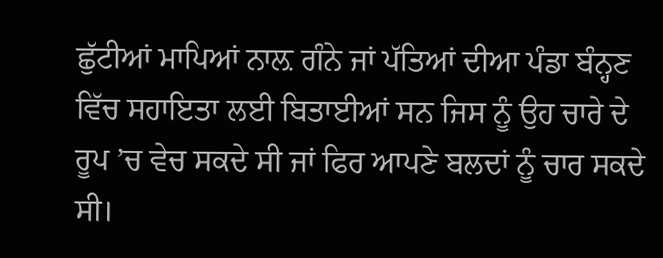ਛੁੱਟੀਆਂ ਮਾਪਿਆਂ ਨਾਲ਼ ਗੰਨੇ ਜਾਂ ਪੱਤਿਆਂ ਦੀਆ ਪੰਡਾ ਬੰਨ੍ਹਣ ਵਿੱਚ ਸਹਾਇਤਾ ਲਈ ਬਿਤਾਈਆਂ ਸਨ ਜਿਸ ਨੂੰ ਉਹ ਚਾਰੇ ਦੇ ਰੂਪ ’ਚ ਵੇਚ ਸਕਦੇ ਸੀ ਜਾਂ ਫਿਰ ਆਪਣੇ ਬਲਦਾਂ ਨੂੰ ਚਾਰ ਸਕਦੇ ਸੀ।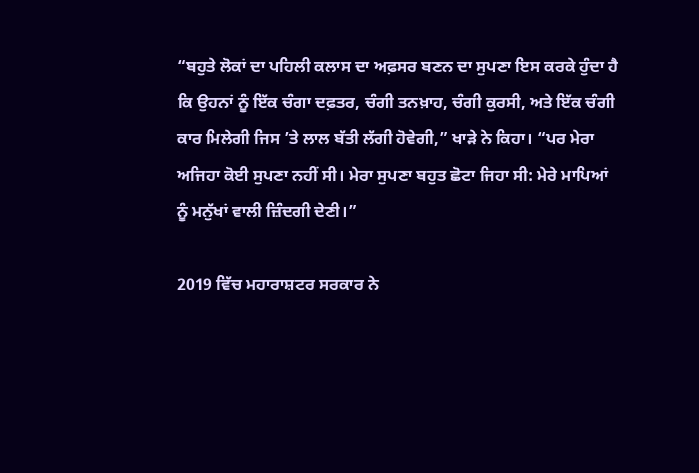“ਬਹੁਤੇ ਲੋਕਾਂ ਦਾ ਪਹਿਲੀ ਕਲਾਸ ਦਾ ਅਫ਼ਸਰ ਬਣਨ ਦਾ ਸੁਪਣਾ ਇਸ ਕਰਕੇ ਹੁੰਦਾ ਹੈ ਕਿ ਉਹਨਾਂ ਨੂੰ ਇੱਕ ਚੰਗਾ ਦਫ਼ਤਰ, ਚੰਗੀ ਤਨਖ਼ਾਹ, ਚੰਗੀ ਕੁਰਸੀ, ਅਤੇ ਇੱਕ ਚੰਗੀ ਕਾਰ ਮਿਲੇਗੀ ਜਿਸ ’ਤੇ ਲਾਲ ਬੱਤੀ ਲੱਗੀ ਹੋਵੇਗੀ,” ਖਾੜੇ ਨੇ ਕਿਹਾ। “ਪਰ ਮੇਰਾ ਅਜਿਹਾ ਕੋਈ ਸੁਪਣਾ ਨਹੀਂ ਸੀ। ਮੇਰਾ ਸੁਪਣਾ ਬਹੁਤ ਛੋਟਾ ਜਿਹਾ ਸੀ: ਮੇਰੇ ਮਾਪਿਆਂ ਨੂੰ ਮਨੁੱਖਾਂ ਵਾਲੀ ਜ਼ਿੰਦਗੀ ਦੇਣੀ।”

2019 ਵਿੱਚ ਮਹਾਰਾਸ਼ਟਰ ਸਰਕਾਰ ਨੇ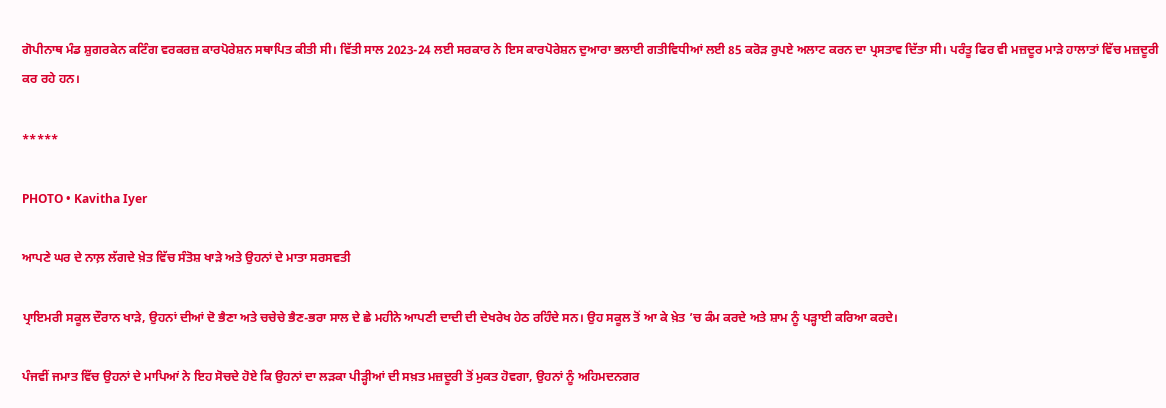ਗੋਪੀਨਾਥ ਮੰਡ ਸ਼ੁਗਰਕੇਨ ਕਟਿੰਗ ਵਰਕਰਜ਼ ਕਾਰਪੋਰੇਸ਼ਨ ਸਥਾਪਿਤ ਕੀਤੀ ਸੀ। ਵਿੱਤੀ ਸਾਲ 2023-24 ਲਈ ਸਰਕਾਰ ਨੇ ਇਸ ਕਾਰਪੋਰੇਸ਼ਨ ਦੁਆਰਾ ਭਲਾਈ ਗਤੀਵਿਧੀਆਂ ਲਈ 85 ਕਰੋੜ ਰੁਪਏ ਅਲਾਟ ਕਰਨ ਦਾ ਪ੍ਰਸਤਾਵ ਦਿੱਤਾ ਸੀ। ਪਰੰਤੂ ਫਿਰ ਵੀ ਮਜ਼ਦੂਰ ਮਾੜੇ ਹਾਲਾਤਾਂ ਵਿੱਚ ਮਜ਼ਦੂਰੀ ਕਰ ਰਹੇ ਹਨ।

*****

PHOTO • Kavitha Iyer

ਆਪਣੇ ਘਰ ਦੇ ਨਾਲ਼ ਲੱਗਦੇ ਖ਼ੇਤ ਵਿੱਚ ਸੰਤੋਸ਼ ਖਾੜੇ ਅਤੇ ਉਹਨਾਂ ਦੇ ਮਾਤਾ ਸਰਸਵਤੀ

ਪ੍ਰਾਇਮਰੀ ਸਕੂਲ ਦੌਰਾਨ ਖਾੜੇ, ਉਹਨਾਂ ਦੀਆਂ ਦੋ ਭੈਣਾ ਅਤੇ ਚਚੇਚੇ ਭੈਣ-ਭਰਾ ਸਾਲ ਦੇ ਛੇ ਮਹੀਨੇ ਆਪਣੀ ਦਾਦੀ ਦੀ ਦੇਖਰੇਖ ਹੇਠ ਰਹਿੰਦੇ ਸਨ। ਉਹ ਸਕੂਲ ਤੋਂ ਆ ਕੇ ਖ਼ੇਤ ’ਚ ਕੰਮ ਕਰਦੇ ਅਤੇ ਸ਼ਾਮ ਨੂੰ ਪੜ੍ਹਾਈ ਕਰਿਆ ਕਰਦੇ।

ਪੰਜਵੀਂ ਜਮਾਤ ਵਿੱਚ ਉਹਨਾਂ ਦੇ ਮਾਪਿਆਂ ਨੇ ਇਹ ਸੋਚਦੇ ਹੋਏ ਕਿ ਉਹਨਾਂ ਦਾ ਲੜਕਾ ਪੀੜ੍ਹੀਆਂ ਦੀ ਸਖ਼ਤ ਮਜ਼ਦੂਰੀ ਤੋਂ ਮੁਕਤ ਹੋਵਗਾ, ਉਹਨਾਂ ਨੂੰ ਅਹਿਮਦਨਗਰ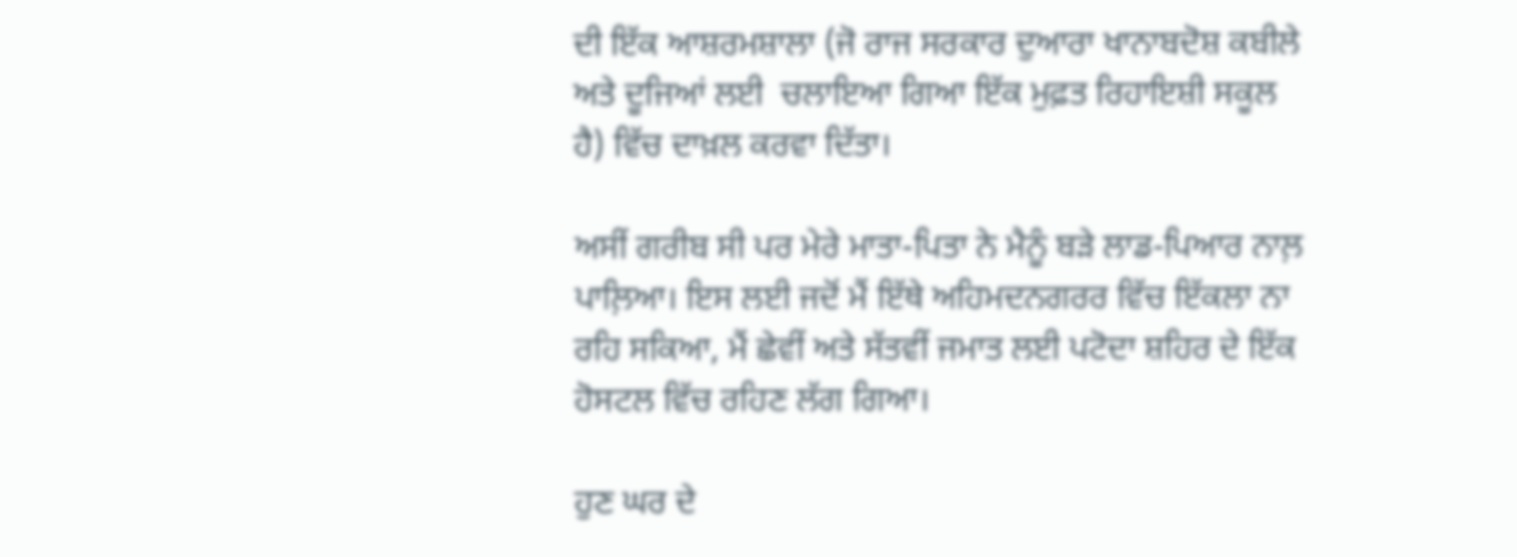ਦੀ ਇੱਕ ਆਸ਼ਰਮਸ਼ਾਲਾ (ਜੋ ਰਾਜ ਸਰਕਾਰ ਦੁਆਰਾ ਖਾਨਾਬਦੋਸ਼ ਕਬੀਲੇ ਅਤੇ ਦੂਜਿਆਂ ਲਈ  ਚਲਾਇਆ ਗਿਆ ਇੱਕ ਮੁਫ਼ਤ ਰਿਹਾਇਸ਼ੀ ਸਕੂਲ ਹੈ) ਵਿੱਚ ਦਾਖ਼ਲ ਕਰਵਾ ਦਿੱਤਾ।

ਅਸੀਂ ਗਰੀਬ ਸੀ ਪਰ ਮੇਰੇ ਮਾਤਾ-ਪਿਤਾ ਨੇ ਮੈਨੂੰ ਬੜੇ ਲਾਡ-ਪਿਆਰ ਨਾਲ਼ ਪਾਲ਼ਿਆ। ਇਸ ਲਈ ਜਦੋਂ ਮੈਂ ਇੱਥੇ ਅਹਿਮਦਨਗਰਰ ਵਿੱਚ ਇੱਕਲਾ ਨਾ ਰਹਿ ਸਕਿਆ, ਮੈਂ ਛੇਵੀਂ ਅਤੇ ਸੱਤਵੀਂ ਜਮਾਤ ਲਈ ਪਟੋਦਾ ਸ਼ਹਿਰ ਦੇ ਇੱਕ ਹੋਸਟਲ ਵਿੱਚ ਰਹਿਣ ਲੱਗ ਗਿਆ।

ਹੁਣ ਘਰ ਦੇ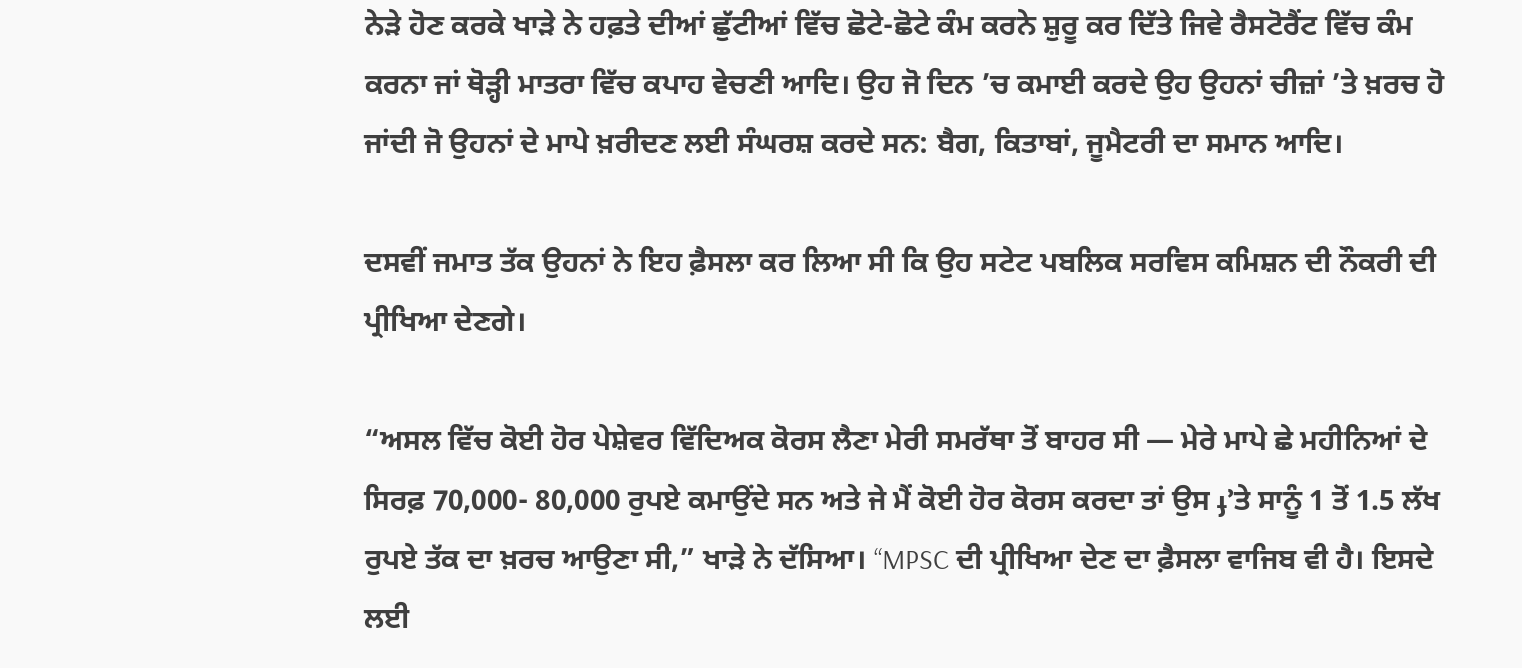ਨੇੜੇ ਹੋਣ ਕਰਕੇ ਖਾੜੇ ਨੇ ਹਫ਼ਤੇ ਦੀਆਂ ਛੁੱਟੀਆਂ ਵਿੱਚ ਛੋਟੇ-ਛੋਟੇ ਕੰਮ ਕਰਨੇ ਸ਼ੁਰੂ ਕਰ ਦਿੱਤੇ ਜਿਵੇ ਰੈਸਟੋਰੈਂਟ ਵਿੱਚ ਕੰਮ ਕਰਨਾ ਜਾਂ ਥੋੜ੍ਹੀ ਮਾਤਰਾ ਵਿੱਚ ਕਪਾਹ ਵੇਚਣੀ ਆਦਿ। ਉਹ ਜੋ ਦਿਨ ’ਚ ਕਮਾਈ ਕਰਦੇ ਉਹ ਉਹਨਾਂ ਚੀਜ਼ਾਂ ’ਤੇ ਖ਼ਰਚ ਹੋ ਜਾਂਦੀ ਜੋ ਉਹਨਾਂ ਦੇ ਮਾਪੇ ਖ਼ਰੀਦਣ ਲਈ ਸੰਘਰਸ਼ ਕਰਦੇ ਸਨ: ਬੈਗ, ਕਿਤਾਬਾਂ, ਜੂਮੈਟਰੀ ਦਾ ਸਮਾਨ ਆਦਿ।

ਦਸਵੀਂ ਜਮਾਤ ਤੱਕ ਉਹਨਾਂ ਨੇ ਇਹ ਫ਼ੈਸਲਾ ਕਰ ਲਿਆ ਸੀ ਕਿ ਉਹ ਸਟੇਟ ਪਬਲਿਕ ਸਰਵਿਸ ਕਮਿਸ਼ਨ ਦੀ ਨੌਕਰੀ ਦੀ ਪ੍ਰੀਖਿਆ ਦੇਣਗੇ।

“ਅਸਲ ਵਿੱਚ ਕੋਈ ਹੋਰ ਪੇਸ਼ੇਵਰ ਵਿੱਦਿਅਕ ਕੋਰਸ ਲੈਣਾ ਮੇਰੀ ਸਮਰੱਥਾ ਤੋਂ ਬਾਹਰ ਸੀ — ਮੇਰੇ ਮਾਪੇ ਛੇ ਮਹੀਨਿਆਂ ਦੇ ਸਿਰਫ਼ 70,000- 80,000 ਰੁਪਏ ਕਮਾਉਂਦੇ ਸਨ ਅਤੇ ਜੇ ਮੈਂ ਕੋਈ ਹੋਰ ਕੋਰਸ ਕਰਦਾ ਤਾਂ ਉਸ ֈ’ਤੇ ਸਾਨੂੰ 1 ਤੋਂ 1.5 ਲੱਖ ਰੁਪਏ ਤੱਕ ਦਾ ਖ਼ਰਚ ਆਉਣਾ ਸੀ,” ਖਾੜੇ ਨੇ ਦੱਸਿਆ। “MPSC ਦੀ ਪ੍ਰੀਖਿਆ ਦੇਣ ਦਾ ਫ਼ੈਸਲਾ ਵਾਜਿਬ ਵੀ ਹੈ। ਇਸਦੇ ਲਈ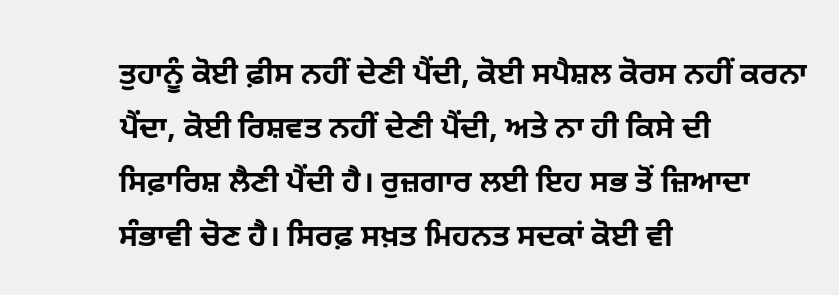ਤੁਹਾਨੂੰ ਕੋਈ ਫ਼ੀਸ ਨਹੀਂ ਦੇਣੀ ਪੈਂਦੀ, ਕੋਈ ਸਪੈਸ਼ਲ ਕੋਰਸ ਨਹੀਂ ਕਰਨਾ ਪੈਂਦਾ, ਕੋਈ ਰਿਸ਼ਵਤ ਨਹੀਂ ਦੇਣੀ ਪੈਂਦੀ, ਅਤੇ ਨਾ ਹੀ ਕਿਸੇ ਦੀ ਸਿਫ਼ਾਰਿਸ਼ ਲੈਣੀ ਪੈਂਦੀ ਹੈ। ਰੁਜ਼ਗਾਰ ਲਈ ਇਹ ਸਭ ਤੋਂ ਜ਼ਿਆਦਾ ਸੰਭਾਵੀ ਚੋਣ ਹੈ। ਸਿਰਫ਼ ਸਖ਼ਤ ਮਿਹਨਤ ਸਦਕਾਂ ਕੋਈ ਵੀ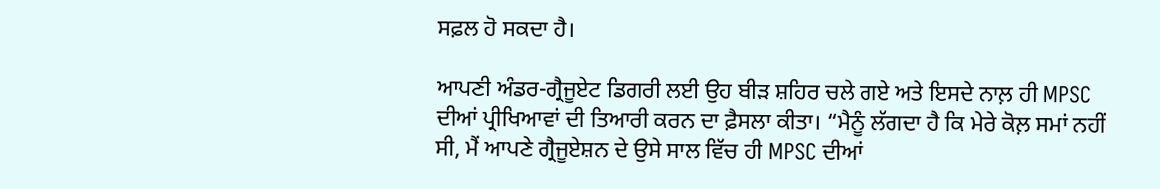ਸਫ਼ਲ ਹੋ ਸਕਦਾ ਹੈ।

ਆਪਣੀ ਅੰਡਰ-ਗ੍ਰੈਜੂਏਟ ਡਿਗਰੀ ਲਈ ਉਹ ਬੀੜ ਸ਼ਹਿਰ ਚਲੇ ਗਏ ਅਤੇ ਇਸਦੇ ਨਾਲ਼ ਹੀ MPSC ਦੀਆਂ ਪ੍ਰੀਖਿਆਵਾਂ ਦੀ ਤਿਆਰੀ ਕਰਨ ਦਾ ਫ਼ੈਸਲਾ ਕੀਤਾ। “ਮੈਨੂੰ ਲੱਗਦਾ ਹੈ ਕਿ ਮੇਰੇ ਕੋਲ਼ ਸਮਾਂ ਨਹੀਂ ਸੀ, ਮੈਂ ਆਪਣੇ ਗ੍ਰੈਜੂਏਸ਼ਨ ਦੇ ਉਸੇ ਸਾਲ ਵਿੱਚ ਹੀ MPSC ਦੀਆਂ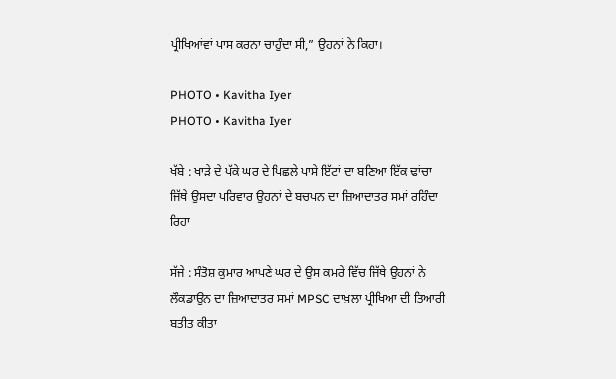ਪ੍ਰੀਖਿਆਂਵਾਂ ਪਾਸ ਕਰਨਾ ਚਾਹੁੰਦਾ ਸੀ,” ਉਹਨਾਂ ਨੇ ਕਿਹਾ।

PHOTO • Kavitha Iyer
PHOTO • Kavitha Iyer

ਖੱਬੇ : ਖਾੜੇ ਦੇ ਪੱਕੇ ਘਰ ਦੇ ਪਿਛਲੇ ਪਾਸੇ ਇੱਟਾਂ ਦਾ ਬਣਿਆ ਇੱਕ ਢਾਂਚਾ ਜਿੱਥੇ ਉਸਦਾ ਪਰਿਵਾਰ ਉਹਨਾਂ ਦੇ ਬਚਪਨ ਦਾ ਜ਼ਿਆਦਾਤਰ ਸਮਾਂ ਰਹਿੰਦਾ ਰਿਹਾ

ਸੱਜੇ : ਸੰਤੋਸ਼ ਕੁਮਾਰ ਆਪਣੇ ਘਰ ਦੇ ਉਸ ਕਮਰੇ ਵਿੱਚ ਜਿੱਥੇ ਉਹਨਾਂ ਨੇ ਲੌਕਡਾਉਨ ਦਾ ਜ਼ਿਆਦਾਤਰ ਸਮਾਂ MPSC ਦਾਖ਼ਲਾ ਪ੍ਰੀਖਿਆ ਦੀ ਤਿਆਰੀ ਬਤੀਤ ਕੀਤਾ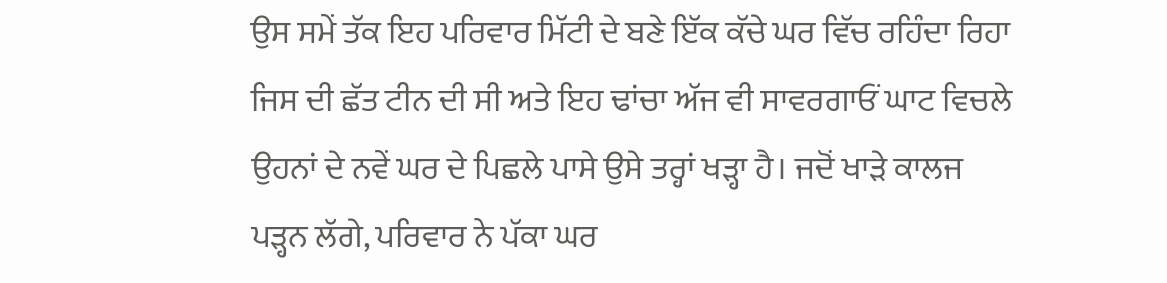ਉਸ ਸਮੇਂ ਤੱਕ ਇਹ ਪਰਿਵਾਰ ਮਿੱਟੀ ਦੇ ਬਣੇ ਇੱਕ ਕੱਚੇ ਘਰ ਵਿੱਚ ਰਹਿੰਦਾ ਰਿਹਾ ਜਿਸ ਦੀ ਛੱਤ ਟੀਨ ਦੀ ਸੀ ਅਤੇ ਇਹ ਢਾਂਚਾ ਅੱਜ ਵੀ ਸਾਵਰਗਾਓਂ ਘਾਟ ਵਿਚਲੇ ਉਹਨਾਂ ਦੇ ਨਵੇਂ ਘਰ ਦੇ ਪਿਛਲੇ ਪਾਸੇ ਉਸੇ ਤਰ੍ਹਾਂ ਖੜ੍ਹਾ ਹੈ। ਜਦੋਂ ਖਾੜੇ ਕਾਲਜ ਪੜ੍ਹਨ ਲੱਗੇ, ਪਰਿਵਾਰ ਨੇ ਪੱਕਾ ਘਰ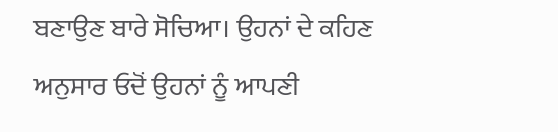ਬਣਾਉਣ ਬਾਰੇ ਸੋਚਿਆ। ਉਹਨਾਂ ਦੇ ਕਹਿਣ ਅਨੁਸਾਰ ਓਦੋਂ ਉਹਨਾਂ ਨੂੰ ਆਪਣੀ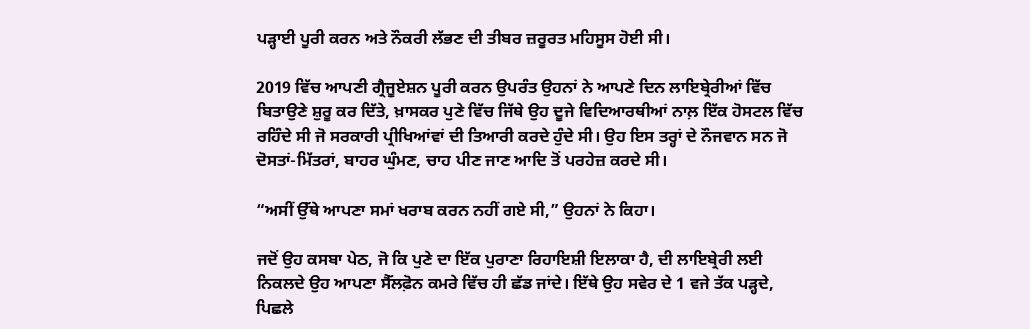ਪੜ੍ਹਾਈ ਪੂਰੀ ਕਰਨ ਅਤੇ ਨੌਕਰੀ ਲੱਭਣ ਦੀ ਤੀਬਰ ਜ਼ਰੂਰਤ ਮਹਿਸੂਸ ਹੋਈ ਸੀ।

2019 ਵਿੱਚ ਆਪਣੀ ਗ੍ਰੈਜੂਏਸ਼ਨ ਪੂਰੀ ਕਰਨ ਉਪਰੰਤ ਉਹਨਾਂ ਨੇ ਆਪਣੇ ਦਿਨ ਲਾਇਬ੍ਰੇਰੀਆਂ ਵਿੱਚ ਬਿਤਾਉਣੇ ਸ਼ੁਰੂ ਕਰ ਦਿੱਤੇ, ਖ਼ਾਸਕਰ ਪੁਣੇ ਵਿੱਚ ਜਿੱਥੇ ਉਹ ਦੂਜੇ ਵਿਦਿਆਰਥੀਆਂ ਨਾਲ਼ ਇੱਕ ਹੋਸਟਲ ਵਿੱਚ ਰਹਿੰਦੇ ਸੀ ਜੋ ਸਰਕਾਰੀ ਪ੍ਰੀਖਿਆਂਵਾਂ ਦੀ ਤਿਆਰੀ ਕਰਦੇ ਹੁੰਦੇ ਸੀ। ਉਹ ਇਸ ਤਰ੍ਹਾਂ ਦੇ ਨੌਜਵਾਨ ਸਨ ਜੋ ਦੋਸਤਾਂ-ਮਿੱਤਰਾਂ, ਬਾਹਰ ਘੁੰਮਣ, ਚਾਹ ਪੀਣ ਜਾਣ ਆਦਿ ਤੋਂ ਪਰਹੇਜ਼ ਕਰਦੇ ਸੀ।

“ਅਸੀਂ ਉੱਥੇ ਆਪਣਾ ਸਮਾਂ ਖਰਾਬ ਕਰਨ ਨਹੀਂ ਗਏ ਸੀ,” ਉਹਨਾਂ ਨੇ ਕਿਹਾ।

ਜਦੋਂ ਉਹ ਕਸਬਾ ਪੇਠ, ਜੋ ਕਿ ਪੁਣੇ ਦਾ ਇੱਕ ਪੁਰਾਣਾ ਰਿਹਾਇਸ਼ੀ ਇਲਾਕਾ ਹੈ, ਦੀ ਲਾਇਬ੍ਰੇਰੀ ਲਈ ਨਿਕਲਦੇ ਉਹ ਆਪਣਾ ਸੈੱਲਫ਼ੋਨ ਕਮਰੇ ਵਿੱਚ ਹੀ ਛੱਡ ਜਾਂਦੇ। ਇੱਥੇ ਉਹ ਸਵੇਰ ਦੇ 1 ਵਜੇ ਤੱਕ ਪੜ੍ਹਦੇ, ਪਿਛਲੇ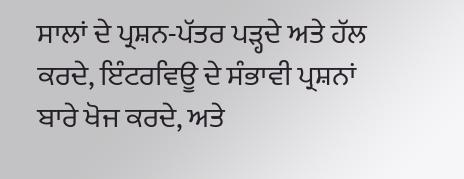ਸਾਲਾਂ ਦੇ ਪ੍ਰਸ਼ਨ-ਪੱਤਰ ਪੜ੍ਹਦੇ ਅਤੇ ਹੱਲ ਕਰਦੇ, ਇੰਟਰਵਿਊ ਦੇ ਸੰਭਾਵੀ ਪ੍ਰਸ਼ਨਾਂ ਬਾਰੇ ਖੋਜ ਕਰਦੇ, ਅਤੇ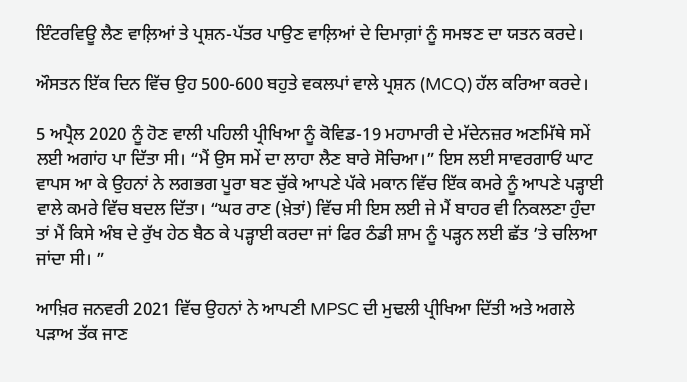ਇੰਟਰਵਿਊ ਲੈਣ ਵਾਲ਼ਿਆਂ ਤੇ ਪ੍ਰਸ਼ਨ-ਪੱਤਰ ਪਾਉਣ ਵਾਲ਼ਿਆਂ ਦੇ ਦਿਮਾਗ਼ਾਂ ਨੂੰ ਸਮਝਣ ਦਾ ਯਤਨ ਕਰਦੇ।

ਔਸਤਨ ਇੱਕ ਦਿਨ ਵਿੱਚ ਉਹ 500-600 ਬਹੁਤੇ ਵਕਲਪਾਂ ਵਾਲੇ ਪ੍ਰਸ਼ਨ (MCQ) ਹੱਲ ਕਰਿਆ ਕਰਦੇ।

5 ਅਪ੍ਰੈਲ 2020 ਨੂੰ ਹੋਣ ਵਾਲੀ ਪਹਿਲੀ ਪ੍ਰੀਖਿਆ ਨੂੰ ਕੋਵਿਡ-19 ਮਹਾਮਾਰੀ ਦੇ ਮੱਦੇਨਜ਼ਰ ਅਣਮਿੱਥੇ ਸਮੇਂ ਲਈ ਅਗਾਂਹ ਪਾ ਦਿੱਤਾ ਸੀ। “ਮੈਂ ਉਸ ਸਮੇਂ ਦਾ ਲਾਹਾ ਲੈਣ ਬਾਰੇ ਸੋਚਿਆ।” ਇਸ ਲਈ ਸਾਵਰਗਾਓਂ ਘਾਟ ਵਾਪਸ ਆ ਕੇ ਉਹਨਾਂ ਨੇ ਲਗਭਗ ਪੂਰਾ ਬਣ ਚੁੱਕੇ ਆਪਣੇ ਪੱਕੇ ਮਕਾਨ ਵਿੱਚ ਇੱਕ ਕਮਰੇ ਨੂੰ ਆਪਣੇ ਪੜ੍ਹਾਈ ਵਾਲੇ ਕਮਰੇ ਵਿੱਚ ਬਦਲ ਦਿੱਤਾ। “ਘਰ ਰਾਣ (ਖ਼ੇਤਾਂ) ਵਿੱਚ ਸੀ ਇਸ ਲਈ ਜੇ ਮੈਂ ਬਾਹਰ ਵੀ ਨਿਕਲਣਾ ਹੁੰਦਾ ਤਾਂ ਮੈਂ ਕਿਸੇ ਅੰਬ ਦੇ ਰੁੱਖ ਹੇਠ ਬੈਠ ਕੇ ਪੜ੍ਹਾਈ ਕਰਦਾ ਜਾਂ ਫਿਰ ਠੰਡੀ ਸ਼ਾਮ ਨੂੰ ਪੜ੍ਹਨ ਲਈ ਛੱਤ ’ਤੇ ਚਲਿਆ ਜਾਂਦਾ ਸੀ। ”

ਆਖ਼ਿਰ ਜਨਵਰੀ 2021 ਵਿੱਚ ਉਹਨਾਂ ਨੇ ਆਪਣੀ MPSC ਦੀ ਮੁਢਲੀ ਪ੍ਰੀਖਿਆ ਦਿੱਤੀ ਅਤੇ ਅਗਲੇ ਪੜਾਅ ਤੱਕ ਜਾਣ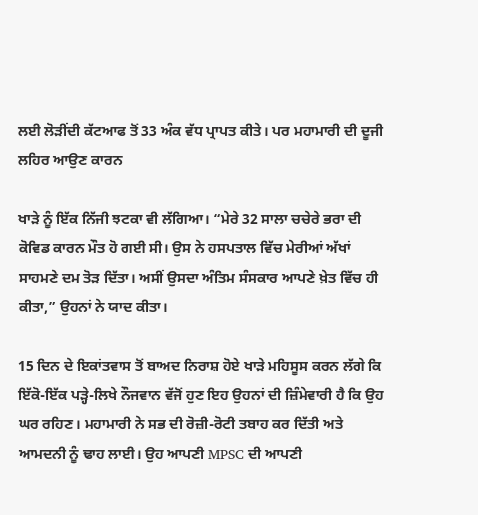ਲਈ ਲੋੜੀਂਦੀ ਕੱਟਆਫ ਤੋਂ 33 ਅੰਕ ਵੱਧ ਪ੍ਰਾਪਤ ਕੀਤੇ। ਪਰ ਮਹਾਮਾਰੀ ਦੀ ਦੂਜੀ ਲਹਿਰ ਆਉਣ ਕਾਰਨ

ਖਾੜੇ ਨੂੰ ਇੱਕ ਨਿੱਜੀ ਝਟਕਾ ਵੀ ਲੱਗਿਆ। “ਮੇਰੇ 32 ਸਾਲਾ ਚਚੇਰੇ ਭਰਾ ਦੀ ਕੋਵਿਡ ਕਾਰਨ ਮੌਤ ਹੋ ਗਈ ਸੀ। ਉਸ ਨੇ ਹਸਪਤਾਲ ਵਿੱਚ ਮੇਰੀਆਂ ਅੱਖਾਂ ਸਾਹਮਣੇ ਦਮ ਤੋੜ ਦਿੱਤਾ। ਅਸੀਂ ਉਸਦਾ ਅੰਤਿਮ ਸੰਸਕਾਰ ਆਪਣੇ ਖ਼ੇਤ ਵਿੱਚ ਹੀ ਕੀਤਾ,” ਉਹਨਾਂ ਨੇ ਯਾਦ ਕੀਤਾ।

15 ਦਿਨ ਦੇ ਇਕਾਂਤਵਾਸ ਤੋਂ ਬਾਅਦ ਨਿਰਾਸ਼ ਹੋਏ ਖਾੜੇ ਮਹਿਸੂਸ ਕਰਨ ਲੱਗੇ ਕਿ ਇੱਕੋ-ਇੱਕ ਪੜ੍ਹੇ-ਲਿਖੇ ਨੌਜਵਾਨ ਵੱਜੋਂ ਹੁਣ ਇਹ ਉਹਨਾਂ ਦੀ ਜ਼ਿੰਮੇਵਾਰੀ ਹੈ ਕਿ ਉਹ ਘਰ ਰਹਿਣ। ਮਹਾਮਾਰੀ ਨੇ ਸਭ ਦੀ ਰੋਜ਼ੀ-ਰੋਟੀ ਤਬਾਹ ਕਰ ਦਿੱਤੀ ਅਤੇ ਆਮਦਨੀ ਨੂੰ ਢਾਹ ਲਾਈ। ਉਹ ਆਪਣੀ MPSC ਦੀ ਆਪਣੀ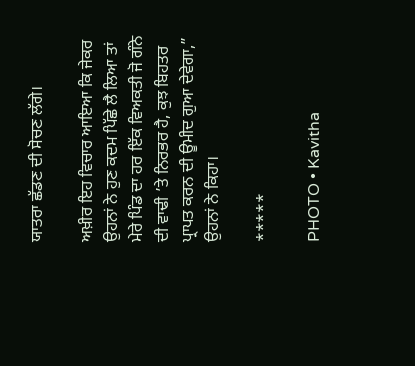ਯਾਤਰਾ ਛੱਡਣ ਦੀ ਸੋਚਣ ਲੱਗੇ।

ਅਖ਼ੀਰ ਇਹ ਵਿਚਾਰ ਆਇਆ ਕਿ ਜੇਕਰ ਉਹਨਾਂ ਨੇ ਹੁਣ ਕਦਮ ਪਿੱਛੇ ਲੈ ਲਿਆ ਤਾਂ ਮੇਰੇ ਪਿੰਡ ਦਾ ਹਰ ਇੱਕ ਵਿਅਕਤੀ ਜੋ ਗੰਨੇ ਦੀ ਵਾਢੀ ’ਤੇ ਨਿਰਭਰ ਹੈ, ਕੁਝ ਬਿਹਤਰ ਪ੍ਰਾਪਤ ਕਰਨ ਦੀ ਊਮੀਦ ਗੁਆ ਦੇਵੇਗਾ,” ਉਹਨਾਂ ਨੇ ਕਿਹਾ।

*****

PHOTO • Kavitha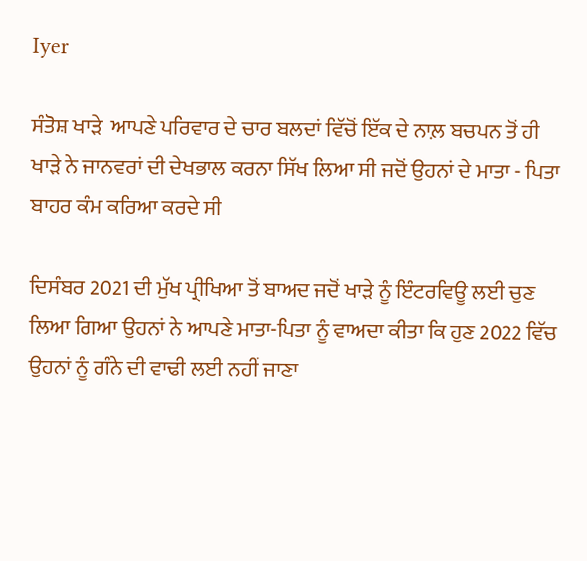Iyer

ਸੰਤੋਸ਼ ਖਾੜੇ  ਆਪਣੇ ਪਰਿਵਾਰ ਦੇ ਚਾਰ ਬਲਦਾਂ ਵਿੱਚੋਂ ਇੱਕ ਦੇ ਨਾਲ਼ ਬਚਪਨ ਤੋਂ ਹੀ ਖਾੜੇ ਨੇ ਜਾਨਵਰਾਂ ਦੀ ਦੇਖਭਾਲ ਕਰਨਾ ਸਿੱਖ ਲਿਆ ਸੀ ਜਦੋਂ ਉਹਨਾਂ ਦੇ ਮਾਤਾ - ਪਿਤਾ ਬਾਹਰ ਕੰਮ ਕਰਿਆ ਕਰਦੇ ਸੀ

ਦਿਸੰਬਰ 2021 ਦੀ ਮੁੱਖ ਪ੍ਰੀਖਿਆ ਤੋਂ ਬਾਅਦ ਜਦੋਂ ਖਾੜੇ ਨੂੰ ਇੰਟਰਵਿਊ ਲਈ ਚੁਣ ਲਿਆ ਗਿਆ ਉਹਨਾਂ ਨੇ ਆਪਣੇ ਮਾਤਾ-ਪਿਤਾ ਨੂੰ ਵਾਅਦਾ ਕੀਤਾ ਕਿ ਹੁਣ 2022 ਵਿੱਚ ਉਹਨਾਂ ਨੂੰ ਗੰਨੇ ਦੀ ਵਾਢੀ ਲਈ ਨਹੀਂ ਜਾਣਾ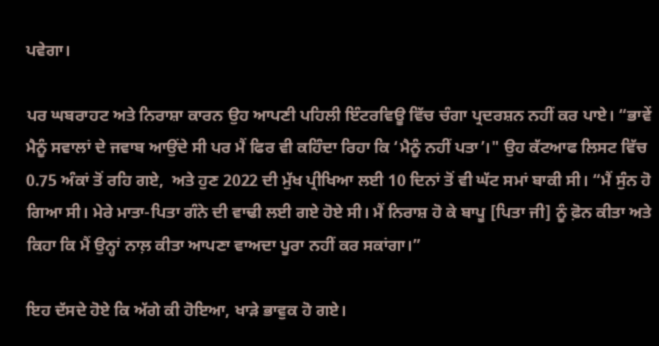ਪਵੇਗਾ।

ਪਰ ਘਬਰਾਹਟ ਅਤੇ ਨਿਰਾਸ਼ਾ ਕਾਰਨ ਉਹ ਆਪਣੀ ਪਹਿਲੀ ਇੰਟਰਵਿਊ ਵਿੱਚ ਚੰਗਾ ਪ੍ਰਦਰਸ਼ਨ ਨਹੀਂ ਕਰ ਪਾਏ। “ਭਾਵੇਂ ਮੈਨੂੰ ਸਵਾਲਾਂ ਦੇ ਜਵਾਬ ਆਉਂਦੇ ਸੀ ਪਰ ਮੈਂ ਫਿਰ ਵੀ ਕਹਿੰਦਾ ਰਿਹਾ ਕਿ ‘ਮੈਨੂੰ ਨਹੀਂ ਪਤਾ’।" ਉਹ ਕੱਟਆਫ ਲਿਸਟ ਵਿੱਚ 0.75 ਅੰਕਾਂ ਤੋਂ ਰਹਿ ਗਏ,  ਅਤੇ ਹੁਣ 2022 ਦੀ ਮੁੱਖ ਪ੍ਰੀਖਿਆ ਲਈ 10 ਦਿਨਾਂ ਤੋਂ ਵੀ ਘੱਟ ਸਮਾਂ ਬਾਕੀ ਸੀ। “ਮੈਂ ਸੁੰਨ ਹੋ ਗਿਆ ਸੀ। ਮੇਰੇ ਮਾਤਾ-ਪਿਤਾ ਗੰਨੇ ਦੀ ਵਾਢੀ ਲਈ ਗਏ ਹੋਏ ਸੀ। ਮੈਂ ਨਿਰਾਸ਼ ਹੋ ਕੇ ਬਾਪੂ [ਪਿਤਾ ਜੀ] ਨੂੰ ਫ਼ੋਨ ਕੀਤਾ ਅਤੇ ਕਿਹਾ ਕਿ ਮੈਂ ਉਨ੍ਹਾਂ ਨਾਲ਼ ਕੀਤਾ ਆਪਣਾ ਵਾਅਦਾ ਪੂਰਾ ਨਹੀਂ ਕਰ ਸਕਾਂਗਾ।”

ਇਹ ਦੱਸਦੇ ਹੋਏ ਕਿ ਅੱਗੇ ਕੀ ਹੋਇਆ, ਖਾੜੇ ਭਾਵੁਕ ਹੋ ਗਏ।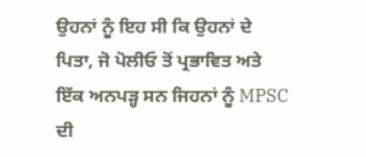ਉਹਨਾਂ ਨੂੰ ਇਹ ਸੀ ਕਿ ਉਹਨਾਂ ਦੇ ਪਿਤਾ, ਜੋ ਪੋਲੀਓ ਤੋਂ ਪ੍ਰਭਾਵਿਤ ਅਤੇ ਇੱਕ ਅਨਪੜ੍ਹ ਸਨ ਜਿਹਨਾਂ ਨੂੰ MPSC ਦੀ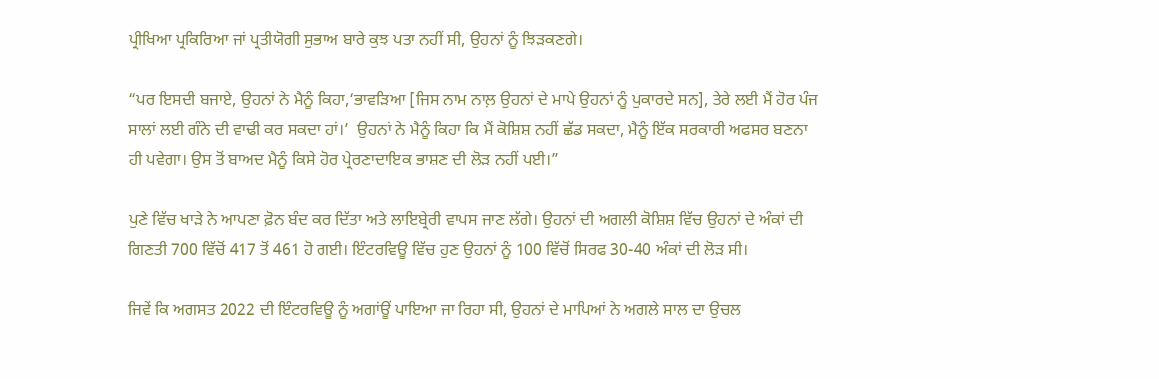ਪ੍ਰੀਖਿਆ ਪ੍ਰਕਿਰਿਆ ਜਾਂ ਪ੍ਰਤੀਯੋਗੀ ਸੁਭਾਅ ਬਾਰੇ ਕੁਝ ਪਤਾ ਨਹੀਂ ਸੀ, ਉਹਨਾਂ ਨੂੰ ਝਿੜਕਣਗੇ।

“ਪਰ ਇਸਦੀ ਬਜਾਏ, ਉਹਨਾਂ ਨੇ ਮੈਨੂੰ ਕਿਹਾ,‘ਭਾਵੜਿਆ [ਜਿਸ ਨਾਮ ਨਾਲ਼ ਉਹਨਾਂ ਦੇ ਮਾਪੇ ਉਹਨਾਂ ਨੂੰ ਪੁਕਾਰਦੇ ਸਨ], ਤੇਰੇ ਲਈ ਮੈਂ ਹੋਰ ਪੰਜ ਸਾਲਾਂ ਲਈ ਗੰਨੇ ਦੀ ਵਾਢੀ ਕਰ ਸਕਦਾ ਹਾਂ।’  ਉਹਨਾਂ ਨੇ ਮੈਨੂੰ ਕਿਹਾ ਕਿ ਮੈਂ ਕੋਸ਼ਿਸ਼ ਨਹੀਂ ਛੱਡ ਸਕਦਾ, ਮੈਨੂੰ ਇੱਕ ਸਰਕਾਰੀ ਅਫਸਰ ਬਣਨਾ ਹੀ ਪਵੇਗਾ। ਉਸ ਤੋਂ ਬਾਅਦ ਮੈਨੂੰ ਕਿਸੇ ਹੋਰ ਪ੍ਰੇਰਣਾਦਾਇਕ ਭਾਸ਼ਣ ਦੀ ਲੋੜ ਨਹੀਂ ਪਈ।”

ਪੁਣੇ ਵਿੱਚ ਖਾੜੇ ਨੇ ਆਪਣਾ ਫ਼ੋਨ ਬੰਦ ਕਰ ਦਿੱਤਾ ਅਤੇ ਲਾਇਬ੍ਰੇਰੀ ਵਾਪਸ ਜਾਣ ਲੱਗੇ। ਉਹਨਾਂ ਦੀ ਅਗਲੀ ਕੋਸ਼ਿਸ਼ ਵਿੱਚ ਉਹਨਾਂ ਦੇ ਅੰਕਾਂ ਦੀ ਗਿਣਤੀ 700 ਵਿੱਚੋਂ 417 ਤੋਂ 461 ਹੋ ਗਈ। ਇੰਟਰਵਿਊ ਵਿੱਚ ਹੁਣ ਉਹਨਾਂ ਨੂੰ 100 ਵਿੱਚੋਂ ਸਿਰਫ 30-40 ਅੰਕਾਂ ਦੀ ਲੋੜ ਸੀ।

ਜਿਵੇਂ ਕਿ ਅਗਸਤ 2022 ਦੀ ਇੰਟਰਵਿਊ ਨੂੰ ਅਗਾਂਊਂ ਪਾਇਆ ਜਾ ਰਿਹਾ ਸੀ, ਉਹਨਾਂ ਦੇ ਮਾਪਿਆਂ ਨੇ ਅਗਲੇ ਸਾਲ ਦਾ ਉਚਲ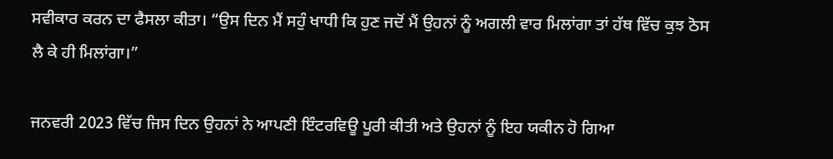ਸਵੀਕਾਰ ਕਰਨ ਦਾ ਫੈਸਲਾ ਕੀਤਾ। “ਉਸ ਦਿਨ ਮੈਂ ਸਹੁੰ ਖਾਧੀ ਕਿ ਹੁਣ ਜਦੋਂ ਮੈਂ ਉਹਨਾਂ ਨੂੰ ਅਗਲੀ ਵਾਰ ਮਿਲਾਂਗਾ ਤਾਂ ਹੱਥ ਵਿੱਚ ਕੁਝ ਠੋਸ ਲੈ ਕੇ ਹੀ ਮਿਲਾਂਗਾ।”

ਜਨਵਰੀ 2023 ਵਿੱਚ ਜਿਸ ਦਿਨ ਉਹਨਾਂ ਨੇ ਆਪਣੀ ਇੰਟਰਵਿਊ ਪੂਰੀ ਕੀਤੀ ਅਤੇ ਉਹਨਾਂ ਨੂੰ ਇਹ ਯਕੀਨ ਹੋ ਗਿਆ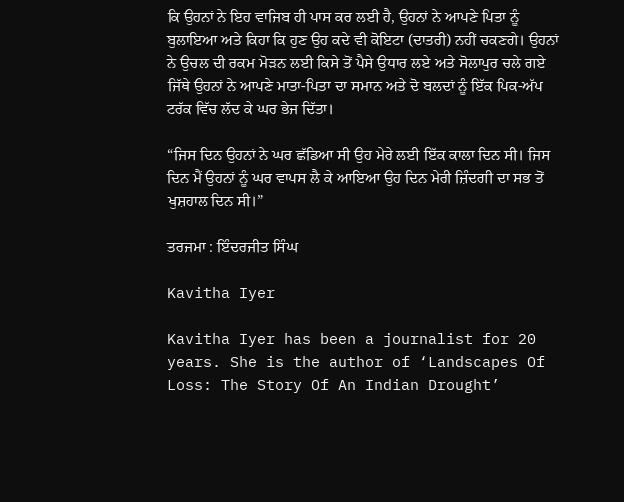ਕਿ ਉਹਨਾਂ ਨੇ ਇਹ ਵਾਜਿਬ ਹੀ ਪਾਸ ਕਰ ਲਈ ਹੈ, ਉਹਨਾਂ ਨੇ ਆਪਣੇ ਪਿਤਾ ਨੂੰ ਬੁਲਾਇਆ ਅਤੇ ਕਿਹਾ ਕਿ ਹੁਣ ਉਹ ਕਦੇ ਵੀ ਕੋਇਟਾ (ਦਾਤਰੀ) ਨਹੀਂ ਚਕਣਗੇ। ਉਹਨਾਂ ਨੇ ਉਚਲ ਦੀ ਰਕਮ ਮੋੜਨ ਲਈ ਕਿਸੇ ਤੋਂ ਪੈਸੇ ਉਧਾਰ ਲਏ ਅਤੇ ਸੋਲਾਪੁਰ ਚਲੇ ਗਏ ਜਿੱਥੇ ਉਹਨਾਂ ਨੇ ਆਪਣੇ ਮਾਤਾ-ਪਿਤਾ ਦਾ ਸਮਾਨ ਅਤੇ ਦੋ ਬਲਦਾਂ ਨੂੰ ਇੱਕ ਪਿਕ-ਅੱਪ ਟਰੱਕ ਵਿੱਚ ਲੱਦ ਕੇ ਘਰ ਭੇਜ ਦਿੱਤਾ।

“ਜਿਸ ਦਿਨ ਉਹਨਾਂ ਨੇ ਘਰ ਛੱਡਿਆ ਸੀ ਉਹ ਮੇਰੇ ਲਈ ਇੱਕ ਕਾਲਾ ਦਿਨ ਸੀ। ਜਿਸ ਦਿਨ ਮੈਂ ਉਹਨਾਂ ਨੂੰ ਘਰ ਵਾਪਸ ਲੈ ਕੇ ਆਇਆ ਉਹ ਦਿਨ ਮੇਰੀ ਜ਼ਿੰਦਗੀ ਦਾ ਸਭ ਤੋਂ ਖੁਸ਼ਹਾਲ ਦਿਨ ਸੀ।”

ਤਰਜਮਾ : ਇੰਦਰਜੀਤ ਸਿੰਘ

Kavitha Iyer

Kavitha Iyer has been a journalist for 20 years. She is the author of ‘Landscapes Of Loss: The Story Of An Indian Drought’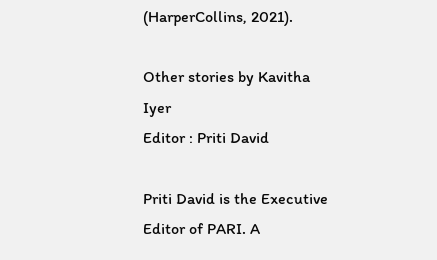(HarperCollins, 2021).

Other stories by Kavitha Iyer
Editor : Priti David

Priti David is the Executive Editor of PARI. A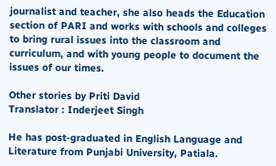journalist and teacher, she also heads the Education section of PARI and works with schools and colleges to bring rural issues into the classroom and curriculum, and with young people to document the issues of our times.

Other stories by Priti David
Translator : Inderjeet Singh

He has post-graduated in English Language and Literature from Punjabi University, Patiala.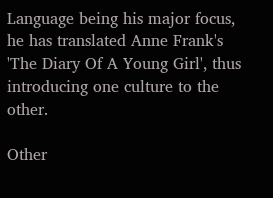Language being his major focus, he has translated Anne Frank's 'The Diary Of A Young Girl', thus introducing one culture to the other.

Other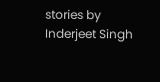stories by Inderjeet Singh